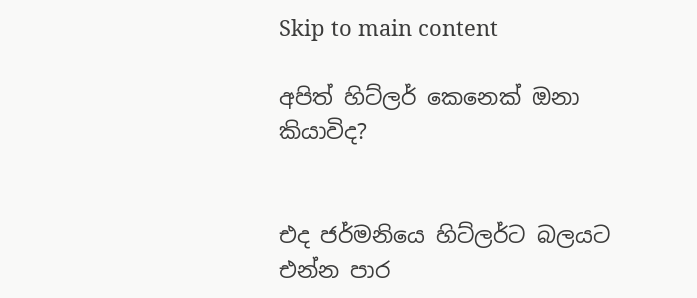Skip to main content

අපිත් හිට්ලර් කෙනෙක් ඔනා කියාවිද?


එද ජර්මනියෙ හිට්ලර්ට බලයට එන්න පාර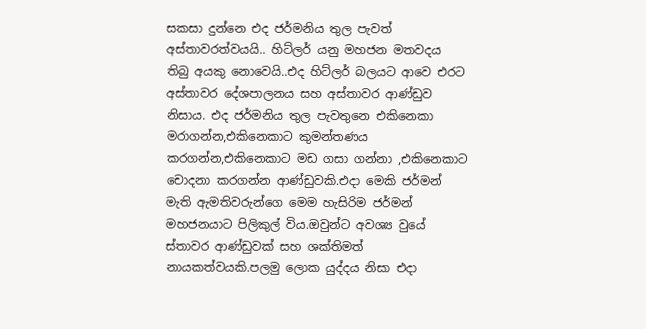සකසා දුන්නෙ එද ජර්මනිය තුල පැවත් අස්තාවරත්වයයි.. හිට්ලර් යනු මහජන මතවදය තිබු අයකු නොවෙයි..එද හිට්ලර් බලයට ආවෙ එරට අස්තාවර දේශපාලනය සහ අස්තාවර ආණ්ඩුව නිසාය. එද ජර්මනිය තුල පැවතුනෙ එකිනෙකා මරාගන්න,එකිනෙකාට කුමන්තණය කරගන්න,එකිනෙකාට මඩ ගසා ගන්නා ,එකිනෙකාට චොදනා කරගන්න ආණ්ඩුවකි.එදා මෙකි ජර්මන් මැති ඇමතිවරුන්ගෙ මෙම හැසිරිම ජර්මන් මහජනයාට පිලිකුල් විය.ඔවුන්ට අවශ්‍ය වුයේ ස්තාවර ආණ්ඩුවක් සහ ශක්තිමත් නායකත්වයකි.පලමු ලොක යුද්දය නිසා එදා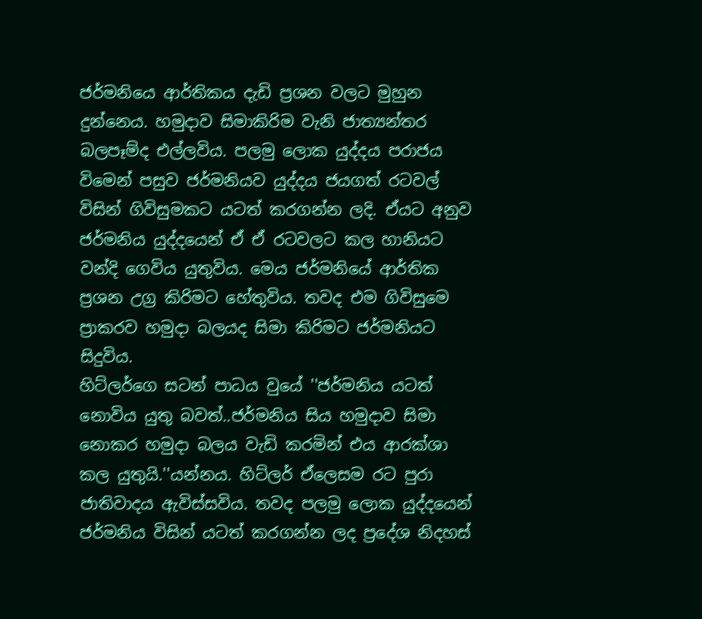ජර්මනියෙ ආර්තිකය දැඩි ප්‍රශන වලට මුහුන දුන්නෙය. හමුදාව සිමාකිරිම වැනි ජාත්‍යන්තර බලපෑම්ද එල්ලවිය. පලමු ලොක යුද්දය පරාජය විමෙන් පසුව ජර්මනියව යුද්දය ජයගත් රටවල් විසින් ගිවිසුමකට යටත් කරගන්න ලදි. ඒයට අනුව ජර්මනිය යුද්දයෙන් ඒ ඒ රටවලට කල හානියට වන්දි ගෙවිය යුතුවිය. මෙය ජර්මනියේ ආර්තික ප්‍රශන උග්‍ර කිරිමට හේතුවිය. තවද එම ගිවිසුමෙ ප්‍රාකරව හමුදා බලයද සිමා කිරිමට ජර්මනියට සිදුවිය.
හිට්ල‍ර්ගෙ සටන් පාධය වුයේ ''ජර්මනිය යටත් නොවිය යුතු බවත්..ජර්මනිය සිය හමුදාව සිමා නොකර හමුදා බලය වැඩි කරමින් එය ආරක්ශා කල යුතුයි.''යන්නය. හිට්ල‍ර් ඒලෙසම රට පුරා ජාතිවාදය ඇවිස්සවිය. තවද පලමු ලොක යුද්දයෙන් ජර්මනිය විසින් යටත් කරගන්න ලද ප්‍රදේශ නිදහස්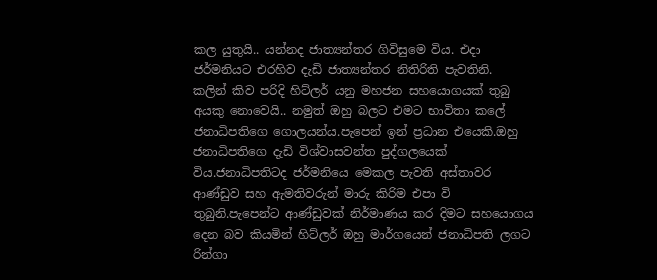කල යුතුයි.. යන්නද ජාත්‍යන්තර ගිවිසුමෙ විය. එදා ජර්මනියට එරහිව දැඩි ජාත්‍යන්තර නිතිරිති පැවතිනි.
කලින් කිව පරිදි හිට්ලර් යනු මහජන සහයොගයක් තුබු අයකු නොවෙයි.. නමුත් ඔහු බලට එමට භාවිතා කලේ ජනාධිපතිගෙ ගොලයන්ය.පැපෙන් ඉන් ප්‍රධාන එයෙකි.ඔහු ජනාධිපතිගෙ දැඩි විශ්වාසවන්ත පුද්ගලයෙක් විය.ජනාධිපතිටද ජර්මනියෙ මෙකල පැවති අස්තාවර ආණ්ඩුව සහ ඇමතිවරුන් මාරු කිරිම එපා වි තුබුනි.පැපෙන්ට ආණ්ඩුවක් නිර්මාණය කර දිමට සහයොගය දෙන බව කියමින් හිට්ලර් ඔහු මාර්ගයෙන් ජනාධිපති ලගට රින්ගා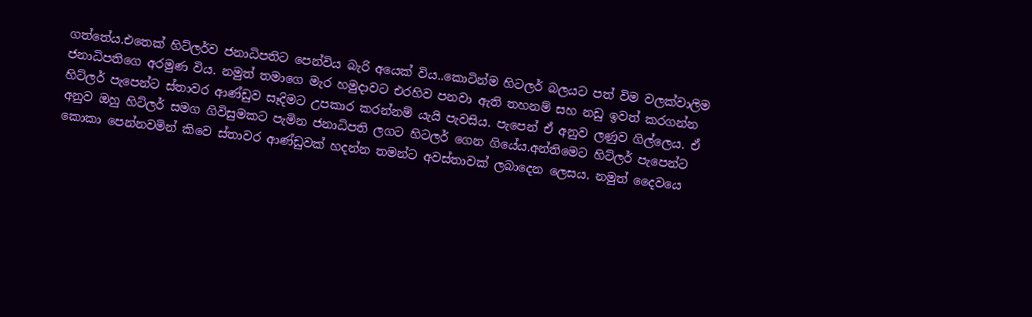ගත්තේය.එතෙක් හිට්ලර්ව ජනාධිපතිට පෙන්විය බැරි අයෙක් විය..කොටින්ම හිටලර් බලයට පත් විම වලක්වාලිම ජනාධිපතිගෙ අරමුණ විය. නමුත් තමාගෙ මැර හමුදාවට එරහිව පනවා ඇති තහනම් සහ නඩු ඉවත් කරගන්න හිට්ලර් පැපෙන්ට ස්තාවර ආණ්ඩුව සෑදිමට උපකාර කරන්නම් යැයි පැවසිය. පැපෙන් ඒ අනුව ලණුව ගිල්ලෙය. ඒ අනුව ඔහු හිට්ලර් සමග ගිවිසුමකට පැමින ජනාධිපති ලගට හිටලර් ගෙන ගියේය.අන්තිමෙට හිට්ලර් පැපෙන්ට කොකා පෙන්නවමින් කිවෙ ස්තාවර ආණ්ඩුවක් හදන්න තමන්ට අවස්තාවක් ලබාදෙන ලෙසය. නමුත් දෛවයෙ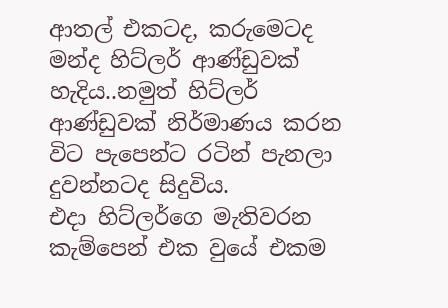ආතල් එකටද, කරුමෙටද මන්ද හිට්ල‍ර් ආණ්ඩුවක් හැදිය..නමුත් හිට්ලර් ආණ්ඩුවක් නිර්මාණය කරන විට පැපෙන්ට රටින් පැනලා දුවන්නටද සිදුවිය.
එදා හිට්ලර්ගෙ මැතිවරන කැම්පෙන් එක වුයේ එකම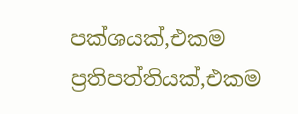පක්ශයක්,එකම ප්‍රතිපත්තියක්,එකම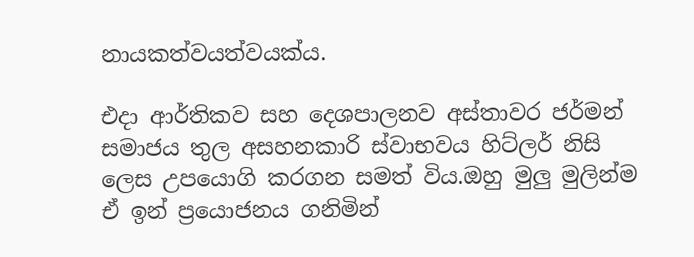නායකත්වයත්වයක්ය.

එදා ආර්තිකව සහ දෙශපාලනව අස්තාවර ජර්මන් සමාජය තුල අසහනකාරි ස්වාභවය හිට්ලර් නිසි ලෙස උපයොගි කරගන සමත් විය.ඔහු මුලු මුලින්ම ඒ ඉන් ප්‍රයොජනය ගනිමින්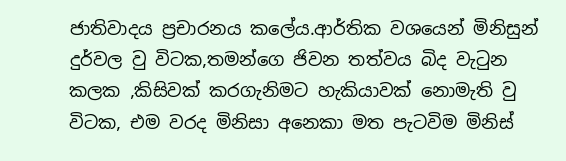ජාතිවාදය ප්‍රචාරනය කලේය.ආර්තික වශයෙන් මිනිසුන් දුර්වල වු විටක,තමන්ගෙ ජිවන තත්වය බිද වැටුන කලක ,කිසිවක් කරගැනිමට හැකියාවක් නොමැති වු විටක, එම වරද මිනිසා අනෙකා මත පැටවිම මිනිස්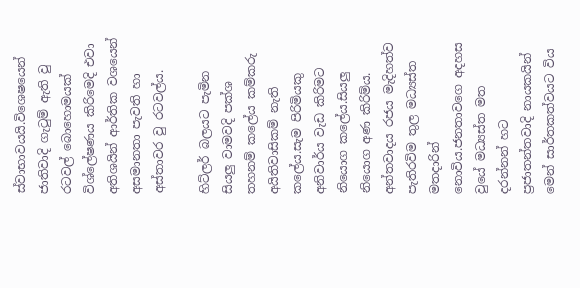ස්වාභාවයයි.විශෙෂයෙන් ජාතිවාදි ගැටුම් ඇති වු රටවල් බොහොමයක් විශ්ලේෂණය කිරිමෙදි එවා අතිශයින් ආර්තික වශයෙන් අසමානතා පැවති හා අස්තාවර වු රටවල්ය.

හිට්ලර් බලයට පැමින සියලු වාමවදි පක්ශ තහනම් කලේය කම්කරු අයිතිවාසිකම් නැති කලේය.සැම පිරිමියකු අනිවාර්ය වැඩ කිරිමට නියොග කලේය.සියලු නියොග අණ කිරිම්ය. අන්තවාදය රජය මැදිහත්ව පැතිරවිම තුල මධ්‍යස්ත මතදාරින් නොවිය.ජනතාවගෙ අදහස වුයේ මධ්‍යස්ත මත දරන්නන් හට  ප්‍රජාතන්තවාදි නායකයින් මෙන් සාර්තකත්වයට විය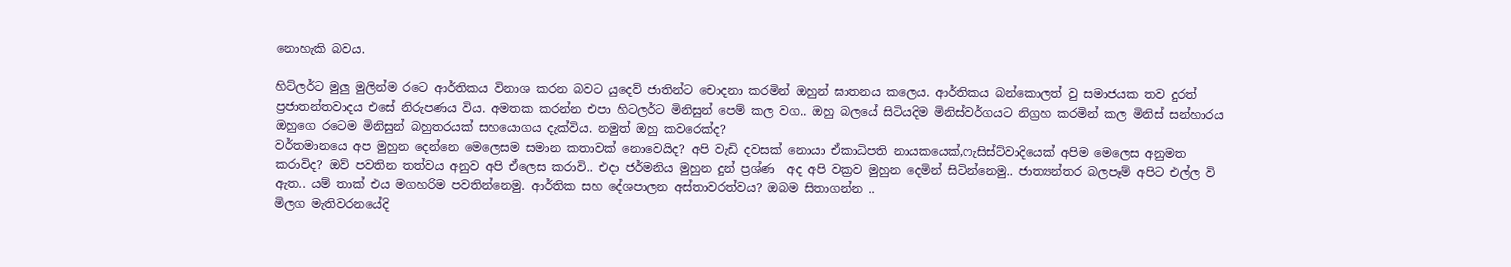නොහැකි බවය.

හිට්ලර්ට මුලු මුලින්ම රටෙ ආර්තිකය විනාශ කරන බවට යුදෙව් ජාතින්ට චොදනා කරමින් ඔහුන් ඝාතනය කලෙය. ආර්තිකය බන්කොලත් වු සමාජයක තව දුරත් ප්‍රජාතන්තවාදය එසේ නිරුපණය විය. අමතක කරන්න එපා හිටල‍ර්ට මිනිසුන් පෙම් කල වග.. ඔහු බලයේ සිටියදිම මිනිස්වර්ගයට නිග්‍රහ කරමින් කල මිනිස් සන්හාරය ඔහුගෙ රටෙම මිනිසුන් බහුතරයක් සහයොගය දැක්විය. නමුත් ඔහු කවරෙක්ද?
වර්තමානයෙ අප මුහුන දෙන්නෙ මෙලෙසම සමාන කතාවක් නොවෙයිද? අපි වැඩි දවසක් නොයා ඒකාධිපති නායකයෙක්,ෆැසිස්ට්වාදියෙක් අපිම මෙලෙස අනුමත කරාවිද? ඔව් පවතින තත්වය අනුව අපි ඒලෙස කරාවි.. එදා ජර්මනිය මුහුන දුන් ප්‍රශ්ණ  අද අපි වක්‍රව මුහුන දෙමින් සිටින්නෙමු.. ජාත්‍යන්තර බලපෑම් අපිට එල්ල වි ඇත.. යම් තාක් එය මගහරිම පවතින්නෙමු. ආර්තික සහ දේශපාලන අස්තාවරත්වය? ඔබම සිතාගන්න ..
මිලග මැතිවරනයේදි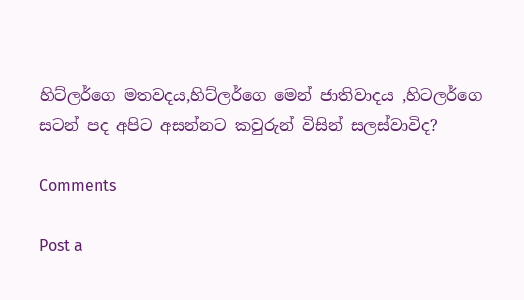හිට්ලර්ගෙ මතවදය,හිට්ලර්ගෙ මෙන් ජාතිවාදය ,හිටලර්ගෙ සටන් පද අපිට අසන්නට කවුරුන් විසින් සලස්වාවිද?

Comments

Post a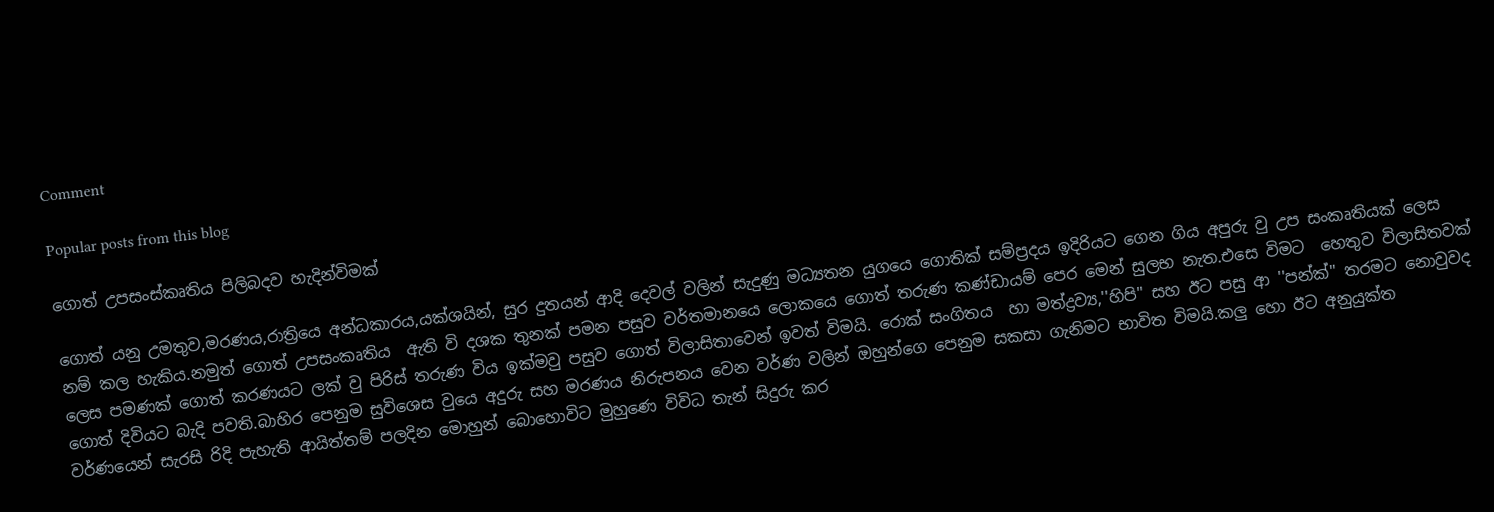Comment

Popular posts from this blog

ගොත් උපසංස්කෘතිය පිලිබදව හැදින්විමක්

ගොත් යනු උමතුව,මරණය,රාත්‍රියෙ අන්ධකාරය,යක්ශයින්, සුර දුතයන් ආදි දෙවල් වලින් සැදුණු මධ්‍යතන යුගයෙ ගොතික් සම්ප්‍රදය ඉදිරියට ගෙන ගිය අපුරු වු උප සංකෘතියක් ලෙස නම් කල හැකිය.නමුත් ගොත් උපසංකෘතිය  ඇති වි දශක තුනක් පමන පසුව වර්තමානයෙ ලොකයෙ ගොත් තරුණ කණ්ඩායම් පෙර මෙන් සුලභ නැත.එසෙ විමට  හෙතුව විලාසිතවක් ලෙස පමණක් ගොත් කරණයට ලක් වු පිරිස් තරුණ විය ඉක්මවු පසුව ගොත් විලාසිතාවෙන් ඉවත් විමයි. රොක් සංගිතය  හා මත්ද්‍රව්‍ය,''හිපි'' සහ ඊට පසු ආ ''පන්ක්'' තරමට නොවුවද ගොත් දිවියට බැදි පවති.බාහිර පෙනුම සුවිශෙස වුයෙ අදුරු සහ මරණය නිරුපනය වෙන වර්ණ වලින් ඔහුන්ගෙ පෙනුම සකසා ගැනිමට භාවිත විමයි.කලු හො ඊට අනුයුක්ත වර්ණයෙන් සැරසි රිදි පැහැති ආයිත්තම් පලදින මොහුන් බොහොවිට මුහුණෙ විවිධ තැන් සිදුරු කර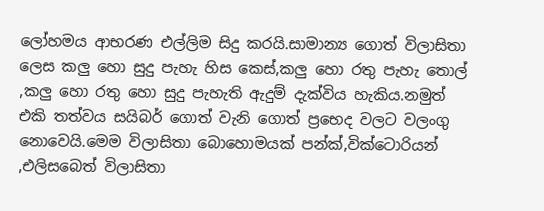ලෝහමය ආභරණ එල්ලිම සිදු කරයි.සාමාන්‍ය ගොත් විලාසිතා ලෙස කලු හො සුදු පැහැ හිස කෙස්,කලු හො රතු පැහැ තොල් ,කලු හො රතු හො සුදු පැහැති ඇදුම් දැක්විය හැකිය.නමුත් එකි තත්වය සයිබර් ගොත් වැනි ගොත් ප්‍රභෙද වලට වලංගු නොවෙයි.මෙම විලාසිතා බොහොමයක් පන්ක්,වික්ටොරියන් ,එලිසබෙත් විලාසිතා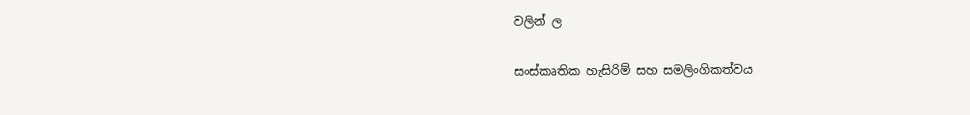වලින් ල

සංස්කෘතික හැසිරිම් සහ සමලිංගිකත්වය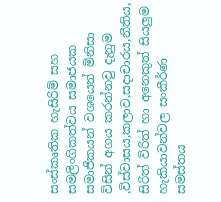සංස්කෘතික හැසිරිම් සහ සමලිංගිකත්වය සමාජයක සමාජිකයන් වශයෙන් මිනිසා විසින් අගය කරන්නවු දැනුම ,විස්වාසය,කලාව,සදාචාරය,නීතිය, සිරිත් විරිත් හා අනෙකුත් සියලුම හැකියාවන්වල සංකීර්ණ සමස්තය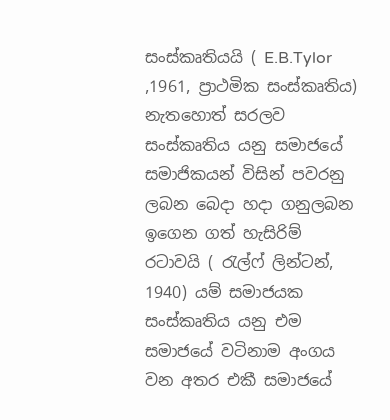සංස්කෘතියයි ( E.B.Tylor ,1961, ප්‍රාථමික සංස්කෘතිය) නැතහොත් සරලව සංස්කෘතිය යනු සමාජයේ සමාජිකයන් විසින් පවරනු ලබන බෙදා හදා ගනුලබන ඉගෙන ගත් හැසිරිම් රටාවයි ( රැල්ෆ් ලින්ටන්, 1940) යම් සමාජයක සංස්කෘතිය යනු එම සමාජයේ වටිනාම අංගය වන අතර එකී සමාජයේ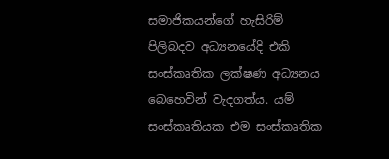සමාජිකයන්ගේ හැසිරිම් පිලිබදව අධ්‍යනයේදි එකි සංස්කෘතික ලක්ෂණ අධ්‍යනය බෙහෙවින් වැදගත්ය. යම් සංස්කෘති‍යක එම සංස්කෘතික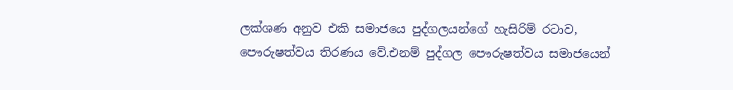ලක්ශණ අනුව එකි සමාජයෙ පුද්ගලයන්ගේ හැසිරිම් රටාව, පෞරුෂත්වය තිරණය වේ.එනම් පුද්ගල පෞරුෂත්වය සමාජයෙන්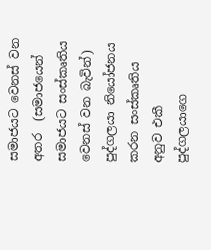සමාජයට වෙනස් වන අතර  (සමාජයෙන් සමාජයට සංස්කෘතිය වෙනස් වන බැවින්) පුද්ගලයා නියෝජනය කරන සංස්කෘතිය අනුව එකී පුද්ගලයාගෙ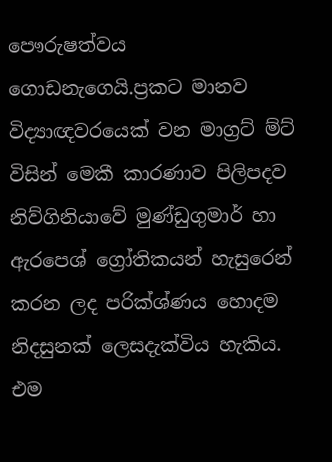පෞරුෂත්වය ගොඩනැගෙයි.ප්‍රකට මානව විද්‍යාඥවරයෙක් වන මාග්‍රට් ම්ට් විසින් මෙකී කාරණාව පිලිපදව  නිව්ගිනියාවේ මුණ්ඩුගුමාර් හා ඇරපෙශ් ග්‍රෝතිකයන් හැසුරෙන් කරන ලද පරික්ශ්ණය හොදම නිදසුනක් ලෙසදැක්විය හැකිය. එම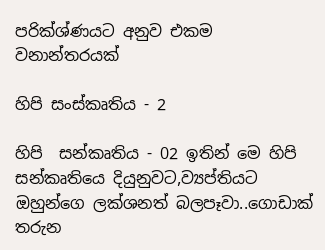පරික්ශ්ණයට අනුව එකම වනාන්තරයක්

හිපි සංස්කෘතිය - 2

හිපි  සන්කෘතිය - 02 ඉතින් මෙ හිපි සන්කෘතියෙ දියුනුවට,ව්‍යප්තියට ඔහුන්ගෙ ලක්ශනත් බලපෑවා..ගොඩාක් තරුන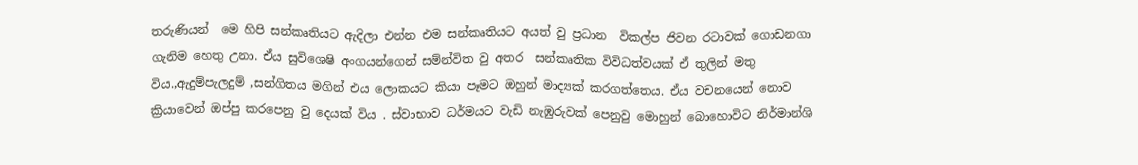තරුණියන්  මෙ හිපි සන්කෘතියට ඇදිලා එන්න එම සන්කෘතියට අයත් වු ප්‍රධාන  විකල්ප ජිවන රටාවක් ගොඩනගා ගැනිම හෙතු උනා. ඒය සුවිශෙෂි අංගයන්ගෙන් සම්න්විත වු අතර  සන්කෘතික විවිධත්වයක් ඒ තුලින් මතු විය.,ඇදුම්පැලදුම් ,සන්ගිතය මගින් එය ලොකයට කියා පෑමට ඔහුන් මාද්‍යක් කරගත්තෙය. ඒය වචනයෙන් නොව ක්‍රියාවෙන් ඔප්පු කරපෙනු වු දෙයක් විය . ස්වාභාව ධර්මයට වැඩි නැඹුරුවක් පෙනුවු මොහුන් බොහොවිට නිර්මාන්ශි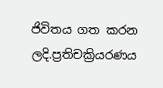ජිවිතය ගත කරන ලදි.ප්‍රතිචක්‍රියරණය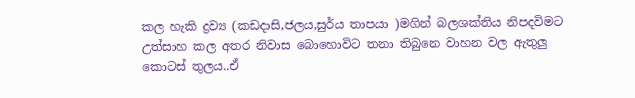කල හැකි ද්‍රව්‍ය (කඩදාසි,ජලය,සුර්ය තාපයා )මගින් බලශක්තිය නිපදවිමට උත්සාහ කල අතර නිවාස බොහොවිට තනා තිබුනෙ වාහන වල ඇතුලු කොටස් තුලය..ඒ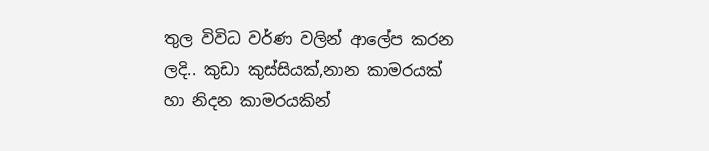තුල විවිධ වර්ණ වලින් ආලේප කරන ලදි.. කුඩා කුස්සියක්,නාන කාමරයක් හා නිදන කාමරයකින්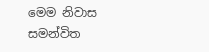මෙම නිවාස සමන්විත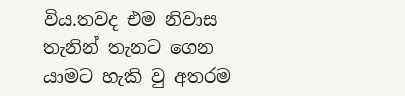විය.තවද එම නිවාස තැනින් තැනට ගෙන යාමට හැකි වු අතරම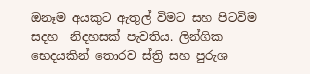ඔනෑම අයකුට ඇතුල් විමට සහ පිටවිම සදහ  නිදහසක් පැවතිය. ලින්ගික  භෙදයකින් තොරව ස්ත්‍රි සහ පුරුශ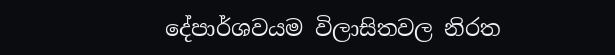දේපාර්ශවයම විලාසිතවල නිරත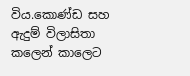විය.කොණ්ඩ සහ ඇදුම් විලාසිතා කලෙන් කාලෙට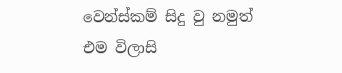වෙන්ස්කම් සිදු වු නමුත් එම විලාසි